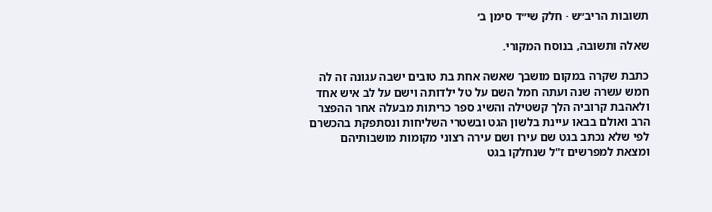תשובות הריב״ש · חלק שי״ד סימן ב׳

שאלה ותשובה, בנוסח המקורי.

כתבת שקרה במקום מושבך שאשה אחת בת טובים ישבה עגונה זה לה חמש עשרה שנה ועתה חמל השם על טל ילדותה וישם על לב איש אחד ולאהבת קרוביה הלך קשטילה והשיג ספר כריתות מבעלה אחר ההפצר הרב ואולם בבאו עיינת בלשון הגט ובשטרי השליחות ונסתפקת בהכשרם לפי שלא נכתב בגט שם עירו ושם עירה רצוני מקומות מושבותיהם ומצאת למפרשים ז"ל שנחלקו בגט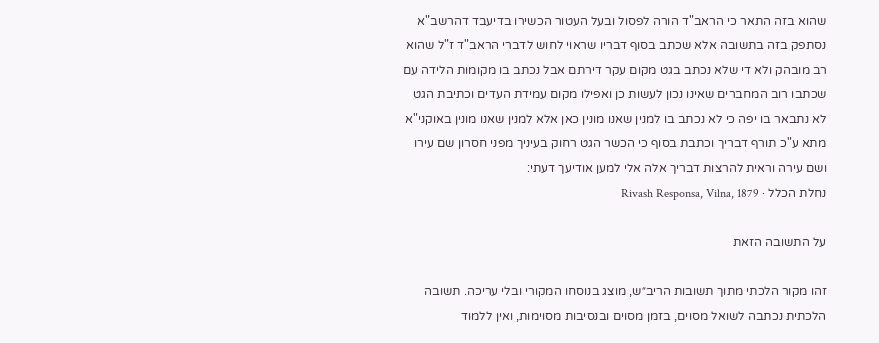שהוא בזה התאר כי הראב"ד הורה לפסול ובעל העטור הכשירו בדיעבד דהרשב"א נסתפק בזה בתשובה אלא שכתב בסוף דבריו שראוי לחוש לדברי הראב"ד ז"ל שהוא רב מובהק ולא די שלא נכתב בגט מקום עקר דירתם אבל נכתב בו מקומות הלידה עם שכתבו רוב המחברים שאינו נכון לעשות כן ואפילו מקום עמידת העדים וכתיבת הגט לא נתבאר בו יפה כי לא נכתב בו למנין שאנו מונין כאן אלא למנין שאנו מונין באוקני"א מתא ע"כ תורף דבריך וכתבת בסוף כי הכשר הגט רחוק בעיניך מפני חסרון שם עירו ושם עירה וראית להרצות דבריך אלה אלי למען אודיעך דעתי:
נחלת הכלל · Rivash Responsa, Vilna, 1879

על התשובה הזאת

זהו מקור הלכתי מתוך תשובות הריב״ש, מוצג בנוסחו המקורי ובלי עריכה. תשובה הלכתית נכתבה לשואל מסוים, בזמן מסוים ובנסיבות מסוימות, ואין ללמוד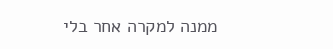ממנה למקרה אחר בלי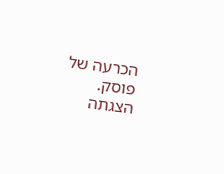הכרעה של פוסק. הצגתה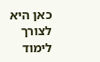כאן היא לצורך לימוד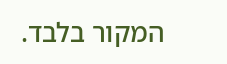המקור בלבד.